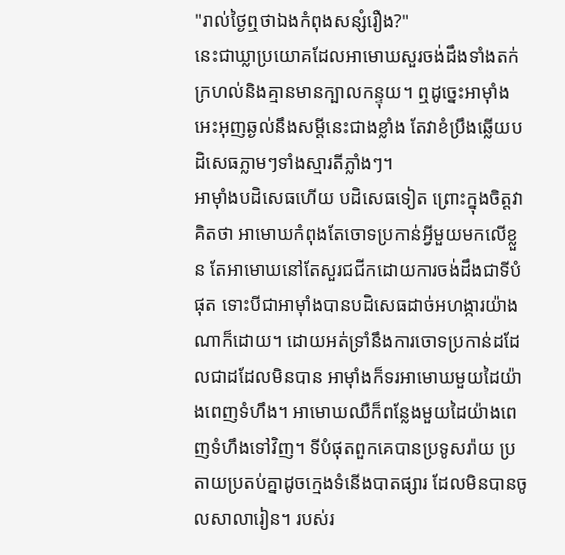"រាល់ថ្ងៃឮថាឯងកំពុងសន្សំរឿង?"
នេះជាឃ្លាប្រយោគដែលអាមោឃសួរចង់ដឹងទាំងតក់ក្រហល់និងគ្មានមានក្បាលកន្ទុយ។ ឮដូច្នេះអាម៉ាំងអេះអុញឆ្ងល់នឹងសម្ដីនេះជាងខ្លាំង តែវាខំប្រឹងឆ្លើយបដិសេធភ្លាមៗទាំងស្មារតីភ្លាំងៗ។
អាម៉ាំងបដិសេធហើយ បដិសេធទៀត ព្រោះក្នុងចិត្តវាគិតថា អាមោឃកំពុងតែចោទប្រកាន់អ្វីមួយមកលើខ្លួន តែអាមោឃនៅតែសួរជជីកដោយការចង់ដឹងជាទីបំផុត ទោះបីជាអាម៉ាំងបានបដិសេធដាច់អហង្ការយ៉ាងណាក៏ដោយ។ ដោយអត់ទ្រាំនឹងការចោទប្រកាន់ដដែលជាដដែលមិនបាន អាម៉ាំងក៏ទរអាមោឃមួយដៃយ៉ាងពេញទំហឹង។ អាមោឃឈឺក៏ពន្លែងមួយដៃយ៉ាងពេញទំហឹងទៅវិញ។ ទីបំផុតពួកគេបានប្រទូសរ៉ាយ ប្រតាយប្រតប់គ្នាដូចក្មេងទំនើងបាតផ្សារ ដែលមិនបានចូលសាលារៀន។ របស់រ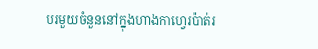បរមួយចំនួននៅក្នុងហាងកាហ្វេរប៉ាត់រ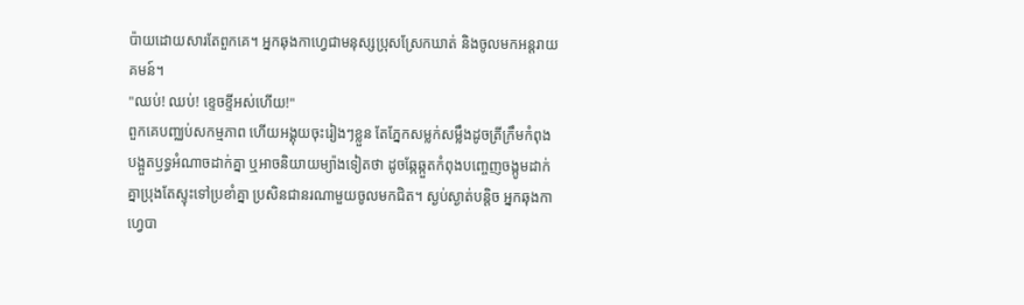ប៉ាយដោយសារតែពួកគេ។ អ្នកឆុងកាហ្វេជាមនុស្សប្រុសស្រែកឃាត់ និងចូលមកអន្តរាយគមន៍។
"ឈប់! ឈប់! ខ្ទេចខ្ទីអស់ហើយ!"
ពួកគេបញ្ឈប់សកម្មភាព ហើយអង្គុយចុះរៀងៗខ្លួន តែភ្នែកសម្លក់សម្លឹងដូចត្រីក្រឹមកំពុងបង្អួតឫទ្ធអំណាចដាក់គ្នា ឬអាចនិយាយម្យ៉ាងទៀតថា ដូចឆ្កែឆ្កួតកំពុងបញ្ចេញចង្កូមដាក់គ្នាប្រុងតែស្ទុះទៅប្រខាំគ្នា ប្រសិនជានរណាមួយចូលមកជិត។ ស្ងប់ស្ងាត់បន្តិច អ្នកឆុងកាហ្វេបា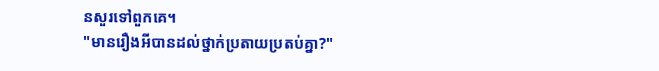នសួរទៅពួកគេ។
"មានរឿងអីបានដល់ថ្នាក់ប្រតាយប្រតប់គ្នា?"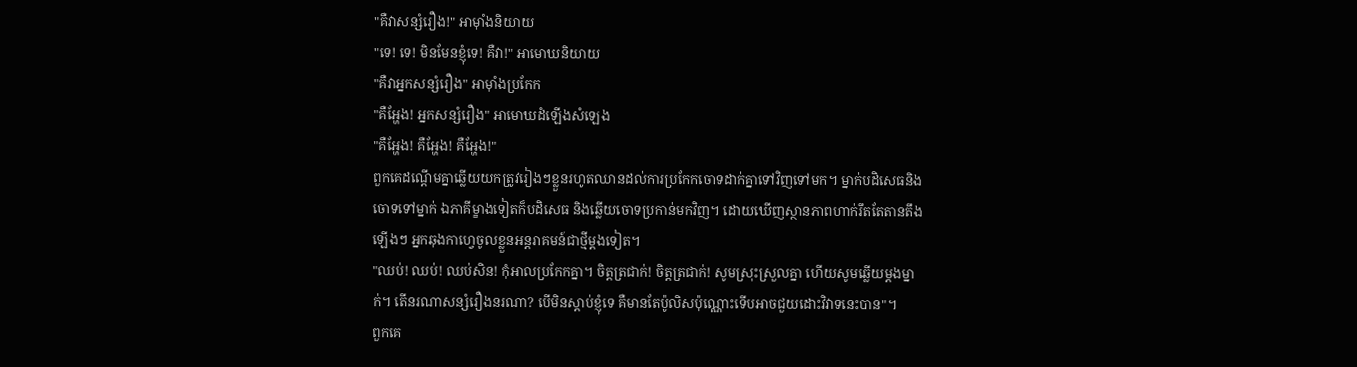"គឺវាសន្សំរឿង!" អាម៉ាំងនិយាយ
"ទេ! ទេ! មិនមែនខ្ញុំទេ! គឺវា!" អាមោឃនិយាយ
"គឺវាអ្នកសន្សំរឿង" អាម៉ាំងប្រកែក
"គឺអ្ហែង! អ្នកសន្សំរឿង" អាមោឃដំឡើងសំឡេង
"គឺអ្ហែង! គឺអ្ហែង! គឺអ្ហែង!"
ពួកគេដណ្ដើមគ្នាឆ្លើយយកត្រូវរៀងៗខ្លួនរហូតឈានដល់ការប្រកែកចោទដាក់គ្នាទៅវិញទៅមក។ ម្នាក់បដិសេធនិងចោទទៅម្នាក់ ឯភាគីម្ខាងទៀតក៏បដិសេធ និងឆ្លើយចោទប្រកាន់មកវិញ។ ដោយឃើញស្ថានភាពហាក់រឹតតែតានតឹងឡើងៗ អ្នកឆុងកាហ្វេចូលខ្លួនអន្តរាគមន៍ជាថ្មីម្ដងទៀត។
"ឈប់! ឈប់! ឈប់សិន! កុំអាលប្រកែកគ្នា។ ចិត្តត្រជាក់! ចិត្តត្រជាក់! សូមស្រុះស្រួលគ្នា ហើយសូមឆ្លើយម្ដងម្នាក់។ តើនរណាសន្សំរឿងនរណា? បើមិនស្ដាប់ខ្ញុំទេ គឺមានតែប៉ូលិសប៉ុណ្ណោះទើបអាចជួយដោះវិវាទនេះបាន"។
ពួកគេ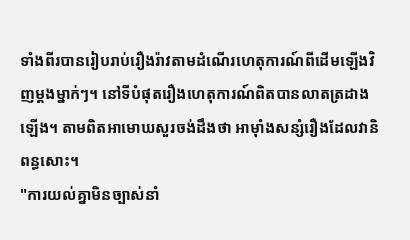ទាំងពីរបានរៀបរាប់រឿងរ៉ាវតាមដំណើរហេតុការណ៍ពីដើមឡើងវិញម្ដងម្នាក់ៗ។ នៅទីបំផុតរឿងហេតុការណ៍ពិតបានលាតត្រដាងឡើង។ តាមពិតអាមោឃសួរចង់ដឹងថា អាម៉ាំងសន្សំរឿងដែលវានិពន្ធសោះ។
"ការយល់គ្នាមិនច្បាស់នាំ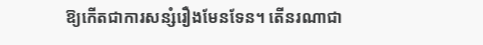ឱ្យកើតជាការសន្សំរឿងមែនទែន។ តើនរណាជា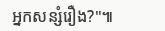អ្នកសន្សំរឿង?"៕